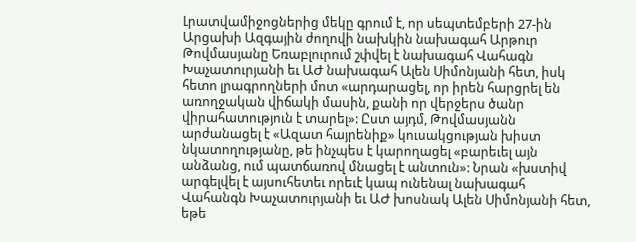Լրատվամիջոցներից մեկը գրում է, որ սեպտեմբերի 27-ին Արցախի Ազգային ժողովի նախկին նախագահ Արթուր Թովմասյանը Եռաբլուրում շփվել է նախագահ Վահագն Խաչատուրյանի եւ ԱԺ նախագահ Ալեն Սիմոնյանի հետ, իսկ հետո լրագրողների մոտ «արդարացել, որ իրեն հարցրել են առողջական վիճակի մասին, քանի որ վերջերս ծանր վիրահատություն է տարել»: Ըստ այդմ, Թովմասյանն արժանացել է «Ազատ հայրենիք» կուսակցության խիստ նկատողությանը, թե ինչպես է կարողացել «բարեւել այն անձանց, ում պատճառով մնացել է անտուն»: Նրան «խստիվ արգելվել է այսուհետեւ որեւէ կապ ունենալ նախագահ Վահանգն Խաչատուրյանի եւ ԱԺ խոսնակ Ալեն Սիմոնյանի հետ, եթե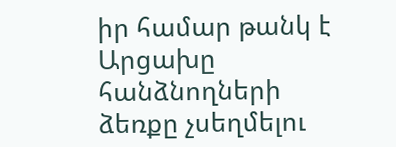իր համար թանկ է Արցախը հանձնողների ձեռքը չսեղմելու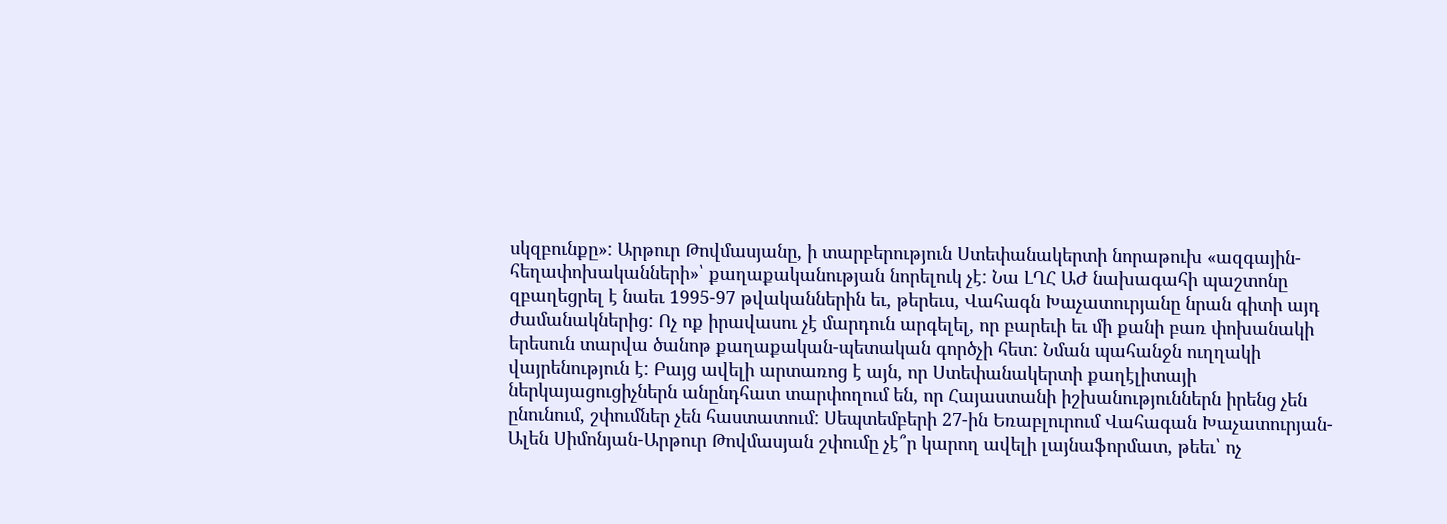սկզբունքը»: Արթուր Թովմասյանը, ի տարբերություն Ստեփանակերտի նորաթուխ «ազգային-հեղափոխականների»՝ քաղաքականության նորելուկ չէ: Նա ԼՂՀ ԱԺ նախագահի պաշտոնը զբաղեցրել է նաեւ 1995-97 թվականներին եւ, թերեւս, Վահագն Խաչատուրյանը նրան գիտի այդ ժամանակներից: Ոչ ոք իրավասու չէ մարդուն արգելել, որ բարեւի եւ մի քանի բառ փոխանակի երեսուն տարվա ծանոթ քաղաքական-պետական գործչի հետ: Նման պահանջն ուղղակի վայրենություն է: Բայց ավելի արտառոց է այն, որ Ստեփանակերտի քաղէլիտայի ներկայացուցիչներն անընդհատ տարփողում են, որ Հայաստանի իշխանություններն իրենց չեն ընունում, շփումներ չեն հաստատում: Սեպտեմբերի 27-ին Եռաբլուրում Վահագան Խաչատուրյան-Ալեն Սիմոնյան-Արթուր Թովմասյան շփումը չէ՞ր կարող ավելի լայնաֆորմատ, թեեւ՝ ոչ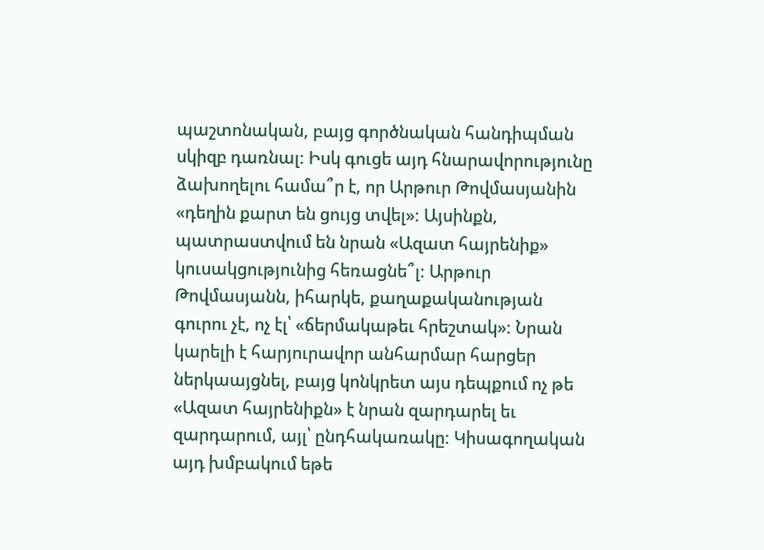պաշտոնական, բայց գործնական հանդիպման սկիզբ դառնալ: Իսկ գուցե այդ հնարավորությունը ձախողելու համա՞ր է, որ Արթուր Թովմասյանին «դեղին քարտ են ցույց տվել»: Այսինքն, պատրաստվում են նրան «Ազատ հայրենիք» կուսակցությունից հեռացնե՞լ: Արթուր Թովմասյանն, իհարկե, քաղաքականության գուրու չէ, ոչ էլ՝ «ճերմակաթեւ հրեշտակ»: Նրան կարելի է հարյուրավոր անհարմար հարցեր ներկաայցնել, բայց կոնկրետ այս դեպքում ոչ թե «Ազատ հայրենիքն» է նրան զարդարել եւ զարդարում, այլ՝ ընդհակառակը: Կիսագողական այդ խմբակում եթե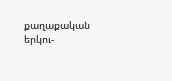քաղաքական երկու-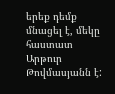երեք դեմք մնացել է, մեկը հաստատ Արթուր Թովմասյանն է: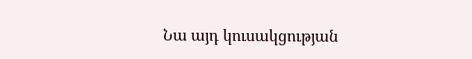Նա այդ կուսակցության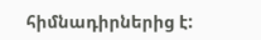հիմնադիրներից է: